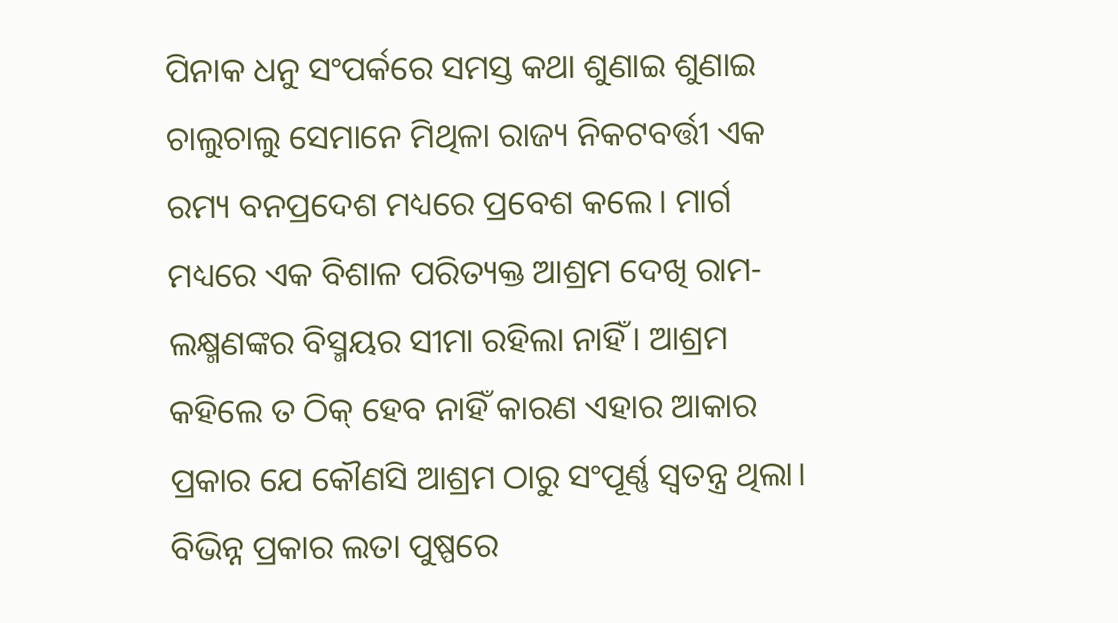ପିନାକ ଧନୁ ସଂପର୍କରେ ସମସ୍ତ କଥା ଶୁଣାଇ ଶୁଣାଇ ଚାଲୁଚାଲୁ ସେମାନେ ମିଥିଳା ରାଜ୍ୟ ନିକଟବର୍ତ୍ତୀ ଏକ ରମ୍ୟ ବନପ୍ରଦେଶ ମଧ୍ୟରେ ପ୍ରବେଶ କଲେ। ମାର୍ଗ ମଧ୍ୟରେ ଏକ ବିଶାଳ ପରିତ୍ୟକ୍ତ ଆଶ୍ରମ ଦେଖି ରାମ-ଲକ୍ଷ୍ମଣଙ୍କର ବିସ୍ମୟର ସୀମା ରହିଲା ନାହିଁ। ଆଶ୍ରମ କହିଲେ ତ ଠିକ୍ ହେବ ନାହିଁ କାରଣ ଏହାର ଆକାର ପ୍ରକାର ଯେ କୌଣସି ଆଶ୍ରମ ଠାରୁ ସଂପୂର୍ଣ୍ଣ ସ୍ବତନ୍ତ୍ର ଥିଲା। ବିଭିନ୍ନ ପ୍ରକାର ଲତା ପୁଷ୍ପରେ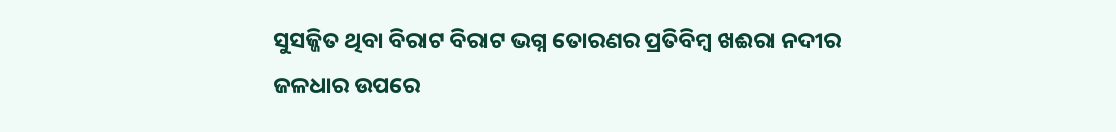ସୁସଜ୍ଜିତ ଥିବା ବିରାଟ ବିରାଟ ଭଗ୍ନ ତୋରଣର ପ୍ରତିବିମ୍ବ ଖଈରା ନଦୀର ଜଳଧାର ଉପରେ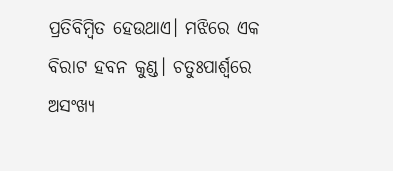ପ୍ରତିବିମ୍ବିତ ହେଉଥାଏ। ମଝିରେ ଏକ ବିରାଟ ହବନ କୁଣ୍ଡ। ଚତୁଃପାର୍ଶ୍ବରେ ଅସଂଖ୍ୟ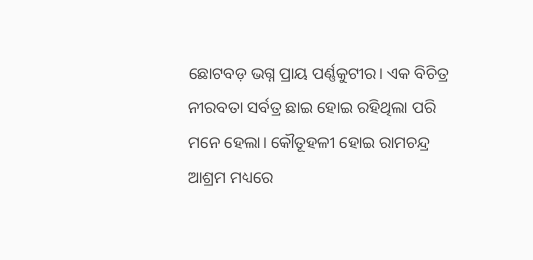ଛୋଟବଡ଼ ଭଗ୍ନ ପ୍ରାୟ ପର୍ଣ୍ଣକୁଟୀର। ଏକ ବିଚିତ୍ର ନୀରବତା ସର୍ବତ୍ର ଛାଇ ହୋଇ ରହିଥିଲା ପରି ମନେ ହେଲା। କୌତୂହଳୀ ହୋଇ ରାମଚନ୍ଦ୍ର ଆଶ୍ରମ ମଧ୍ୟରେ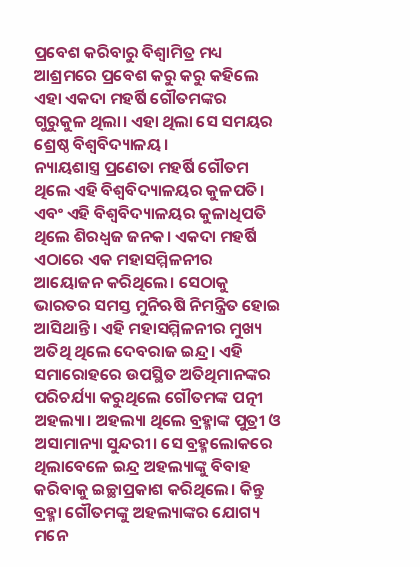ପ୍ରବେଶ କରିବାରୁ ବିଶ୍ବାମିତ୍ର ମଧ୍ୟ ଆଶ୍ରମରେ ପ୍ରବେଶ କରୁ କରୁ କହିଲେ ଏହା ଏକଦା ମହର୍ଷି ଗୌତମଙ୍କର ଗୁରୁକୁଳ ଥିଲା। ଏହା ଥିଲା ସେ ସମୟର ଶ୍ରେଷ୍ଠ ବିଶ୍ବବିଦ୍ୟାଳୟ।
ନ୍ୟାୟଶାସ୍ତ୍ର ପ୍ରଣେତା ମହର୍ଷି ଗୌତମ ଥିଲେ ଏହି ବିଶ୍ବବିଦ୍ୟାଳୟର କୁଳପତି। ଏବଂ ଏହି ବିଶ୍ବବିଦ୍ୟାଳୟର କୁଳାଧିପତି ଥିଲେ ଶିରଧ୍ବଜ ଜନକ। ଏକଦା ମହର୍ଷି ଏଠାରେ ଏକ ମହାସମ୍ମିଳନୀର ଆୟୋଜନ କରିଥିଲେ। ସେଠାକୁ ଭାରତର ସମସ୍ତ ମୁନିଋଷି ନିମନ୍ତ୍ରିତ ହୋଇ ଆସିଥାନ୍ତି। ଏହି ମହାସମ୍ମିଳନୀର ମୁଖ୍ୟ ଅତିଥି ଥିଲେ ଦେବରାଜ ଇନ୍ଦ୍ର। ଏହି ସମାରୋହରେ ଉପସ୍ଥିତ ଅତିଥିମାନଙ୍କର ପରିଚର୍ଯ୍ୟା କରୁଥିଲେ ଗୌତମଙ୍କ ପତ୍ନୀ ଅହଲ୍ୟା। ଅହଲ୍ୟା ଥିଲେ ବ୍ରହ୍ମାଙ୍କ ପୁତ୍ରୀ ଓ ଅସାମାନ୍ୟା ସୁନ୍ଦରୀ। ସେ ବ୍ରହ୍ମଲୋକରେ ଥିଲାବେଳେ ଇନ୍ଦ୍ର ଅହଲ୍ୟାଙ୍କୁ ବିବାହ କରିବାକୁ ଇଚ୍ଛାପ୍ରକାଶ କରିଥିଲେ। କିନ୍ତୁ ବ୍ରହ୍ମା ଗୌତମଙ୍କୁ ଅହଲ୍ୟାଙ୍କର ଯୋଗ୍ୟ ମନେ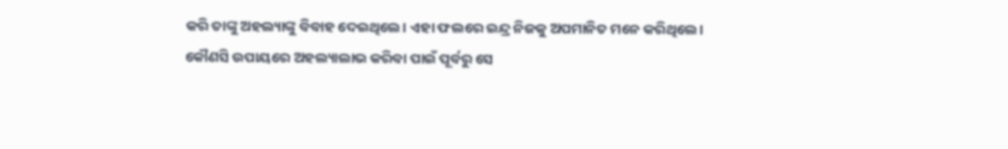କରି ତାଙ୍କୁ ଅହଲ୍ୟାଙ୍କୁ ବିବାହ ଦେଇଥିଲେ। ଏହା ଫଲରେ ଇନ୍ଦ୍ର ନିଜକୁ ଅପମାନିତ ମନେ କରିଥିଲେ। କୌଣସି ଉପାୟରେ ଅହଲ୍ୟାଲାଭ କରିବା ପାଇଁ ପୂର୍ବରୁ ସେ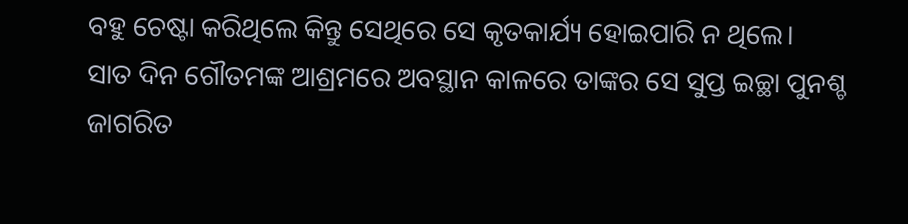ବହୁ ଚେଷ୍ଟା କରିଥିଲେ କିନ୍ତୁ ସେଥିରେ ସେ କୃତକାର୍ଯ୍ୟ ହୋଇପାରି ନ ଥିଲେ।
ସାତ ଦିନ ଗୌତମଙ୍କ ଆଶ୍ରମରେ ଅବସ୍ଥାନ କାଳରେ ତାଙ୍କର ସେ ସୁପ୍ତ ଇଚ୍ଛା ପୁନଶ୍ଚ ଜାଗରିତ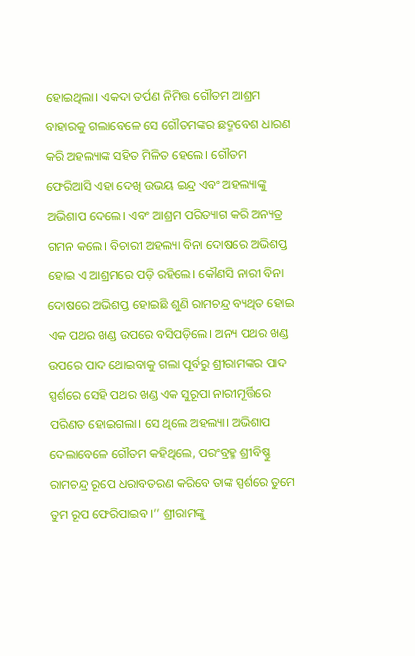ହୋଇଥିଲା। ଏକଦା ତର୍ପଣ ନିମିତ୍ତ ଗୌତମ ଆଶ୍ରମ ବାହାରକୁ ଗଲାବେଳେ ସେ ଗୌତମଙ୍କର ଛଦ୍ମବେଶ ଧାରଣ କରି ଅହଲ୍ୟାଙ୍କ ସହିତ ମିଳିତ ହେଲେ। ଗୌତମ ଫେରିଆସି ଏହା ଦେଖି ଉଭୟ ଇନ୍ଦ୍ର ଏବଂ ଅହଲ୍ୟାଙ୍କୁ ଅଭିଶାପ ଦେଲେ। ଏବଂ ଆଶ୍ରମ ପରିତ୍ୟାଗ କରି ଅନ୍ୟତ୍ର ଗମନ କଲେ। ବିଚାରୀ ଅହଲ୍ୟା ବିନା ଦୋଷରେ ଅଭିଶପ୍ତ ହୋଇ ଏ ଆଶ୍ରମରେ ପଡ଼ି ରହିଲେ। କୌଣସି ନାରୀ ବିନା ଦୋଷରେ ଅଭିଶପ୍ତ ହୋଇଛି ଶୁଣି ରାମଚନ୍ଦ୍ର ବ୍ୟଥିତ ହୋଇ ଏକ ପଥର ଖଣ୍ଡ ଉପରେ ବସିପଡ଼ିଲେ। ଅନ୍ୟ ପଥର ଖଣ୍ଡ ଉପରେ ପାଦ ଥୋଇବାକୁ ଗଲା ପୂର୍ବରୁ ଶ୍ରୀରାମଙ୍କର ପାଦ ସ୍ପର୍ଶରେ ସେହି ପଥର ଖଣ୍ଡ ଏକ ସୁରୂପା ନାରୀମୂର୍ତ୍ତିରେ ପରିଣତ ହୋଇଗଲା। ସେ ଥିଲେ ଅହଲ୍ୟା। ଅଭିଶାପ ଦେଲାବେଳେ ଗୌତମ କହିଥିଲେ, ପରଂବ୍ରହ୍ମ ଶ୍ରୀବିଷ୍ଣୁ ରାମଚନ୍ଦ୍ର ରୂପେ ଧରାବତରଣ କରିବେ ତାଙ୍କ ସ୍ପର୍ଶରେ ତୁମେ ତୁମ ରୂପ ଫେରିପାଇବ।’’ ଶ୍ରୀରାମଙ୍କୁ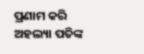ପ୍ରଣାମ କରି ଅହଲ୍ୟା ପତିଙ୍କ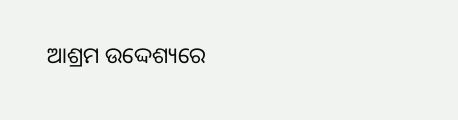ଆଶ୍ରମ ଉଦ୍ଦେଶ୍ୟରେ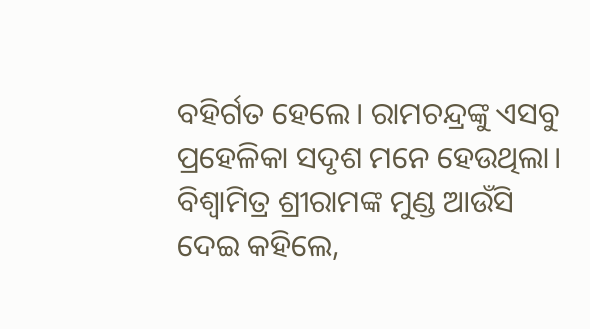ବହିର୍ଗତ ହେଲେ। ରାମଚନ୍ଦ୍ରଙ୍କୁ ଏସବୁ ପ୍ରହେଳିକା ସଦୃଶ ମନେ ହେଉଥିଲା। ବିଶ୍ବାମିତ୍ର ଶ୍ରୀରାମଙ୍କ ମୁଣ୍ଡ ଆଉଁସି ଦେଇ କହିଲେ,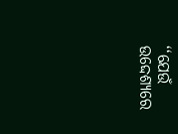‘‘ଯେଉଁ ଉଦ୍ଦେଶ୍ୟରେ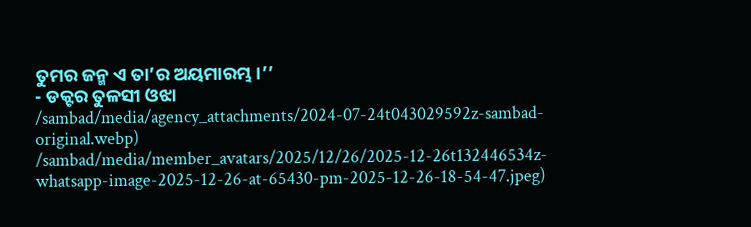ତୁମର ଜନ୍ମ ଏ ତା’ର ଅୟମାରମ୍ଭ।’’
- ଡକ୍ଟର ତୁଳସୀ ଓଝା
/sambad/media/agency_attachments/2024-07-24t043029592z-sambad-original.webp)
/sambad/media/member_avatars/2025/12/26/2025-12-26t132446534z-whatsapp-image-2025-12-26-at-65430-pm-2025-12-26-18-54-47.jpeg)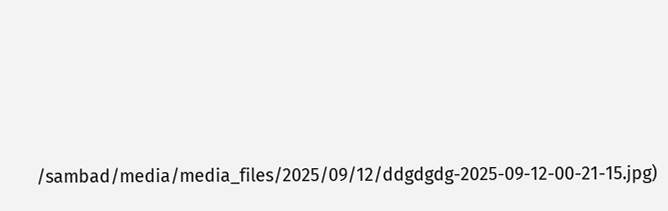/sambad/media/media_files/2025/09/12/ddgdgdg-2025-09-12-00-21-15.jpg)